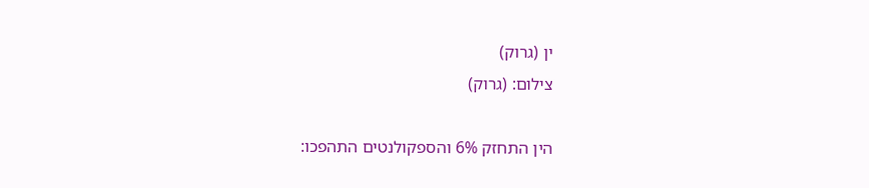ין (גרוק)
צילום: (גרוק)

הין התחזק 6% והספקולנטים התהפכו: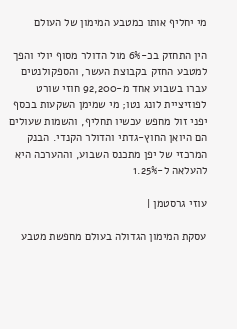מי יחליף אותו כמטבע המימון של העולם

הין התחזק בכ-6% מול הדולר מסוף יולי והפך למטבע החזק בקבוצת העשר, והספקולנטים עברו בשבוע אחד מ-92,200 חוזי שורט לפוזיציית לונג נטו; מי שמימן השקעות בכסף יפני זול מחפש עכשיו תחליף, והשמות שעולים הם היואן החוץ-גדתי והדולר הקנדי. הבנק המרכזי של יפן מתכנס השבוע, וההערכה היא להעלאה ל-1.25%

עוזי גרסטמן |

עסקת המימון הגדולה בעולם מחפשת מטבע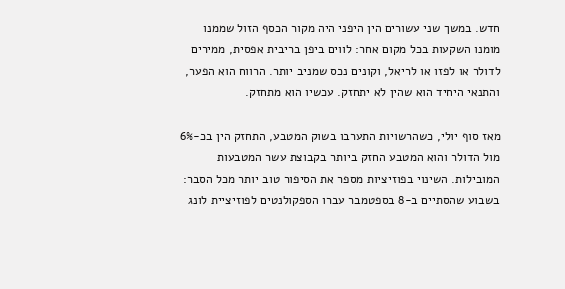חדש. במשך שני עשורים הין היפני היה מקור הכסף הזול שממנו מומנו השקעות בכל מקום אחר: לווים ביפן בריבית אפסית, ממירים לדולר או לפזו או לריאל, וקונים נכס שמניב יותר. הרווח הוא הפער, והתנאי היחיד הוא שהין לא יתחזק. עכשיו הוא מתחזק.

מאז סוף יולי, כשהרשויות התערבו בשוק המטבע, התחזק הין בכ-6% מול הדולר והוא המטבע החזק ביותר בקבוצת עשר המטבעות המובילות. השינוי בפוזיציות מספר את הסיפור טוב יותר מכל הסבר: בשבוע שהסתיים ב-8 בספטמבר עברו הספקולנטים לפוזיציית לונג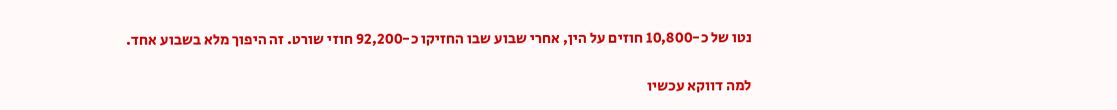נטו של כ-10,800 חוזים על הין, אחרי שבוע שבו החזיקו כ-92,200 חוזי שורט. זה היפוך מלא בשבוע אחד.

למה דווקא עכשיו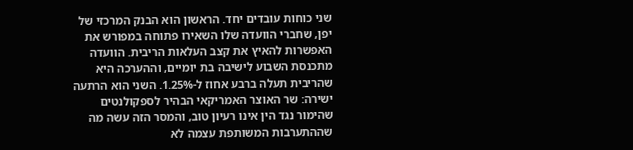שני כוחות עובדים יחד. הראשון הוא הבנק המרכזי של יפן, שחברי הוועדה שלו השאירו פתוחה במפורש את האפשרות להאיץ את קצב העלאות הריבית. הוועדה מתכנסת השבוע לישיבה בת יומיים, וההערכה היא שהריבית תעלה ברבע אחוז ל-1.25%. השני הוא הרתעה ישירה: שר האוצר האמריקאי הבהיר לספקולנטים שהימור נגד הין אינו רעיון טוב, והמסר הזה עשה מה שההתערבות המשותפת עצמה לא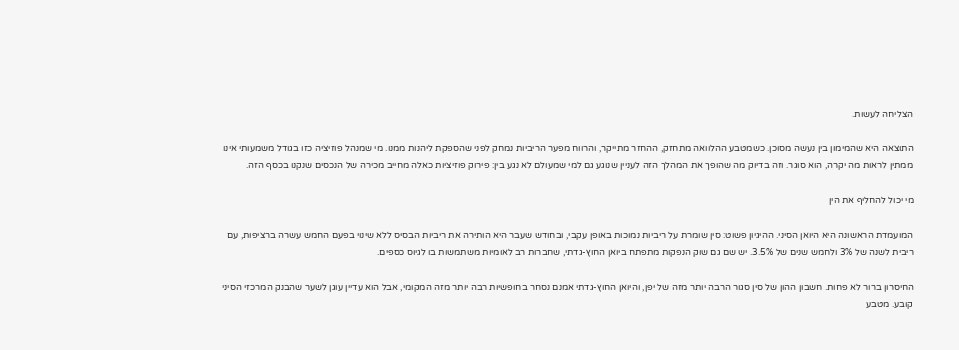הצליחה לעשות.

התוצאה היא שהמימון בין נעשה מסוכן. כשמטבע ההלוואה מתחזק, ההחזר מתייקר, והרווח מפער הריביות נמחק לפני שהספקת ליהנות ממנו. מי שמנהל פוזיציה כזו בגודל משמעותי אינו ממתין לראות מה יקרה, הוא סוגר. וזה בדיוק מה שהופך את המהלך הזה לעניין שנוגע גם למי שמעולם לא נגע בין: פירוק פוזיציות כאלה מחייב מכירה של הנכסים שנקנו בכסף הזה.

מי יכול להחליף את הין

המועמדת הראשונה היא היואן הסיני. ההיגיון פשוט: סין שומרת על ריביות נמוכות באופן עקבי, ובחודש שעבר היא הותירה את ריביות הבסיס ללא שינוי בפעם החמש עשרה ברציפות, עם ריבית לשנה של 3% ולחמש שנים של 3.5%. יש שם גם שוק הנפקות מתפתח ביואן החוץ-גדתי, שחברות רב לאומיות משתמשות בו לגיוס כספים.

החיסרון ברור לא פחות. חשבון ההון של סין סגור הרבה יותר מזה של יפן, והיואן החוץ-גדתי אמנם נסחר בחופשיות רבה יותר מזה המקומי, אבל הוא עדיין עוגן לשער שהבנק המרכזי הסיני קובע. מטבע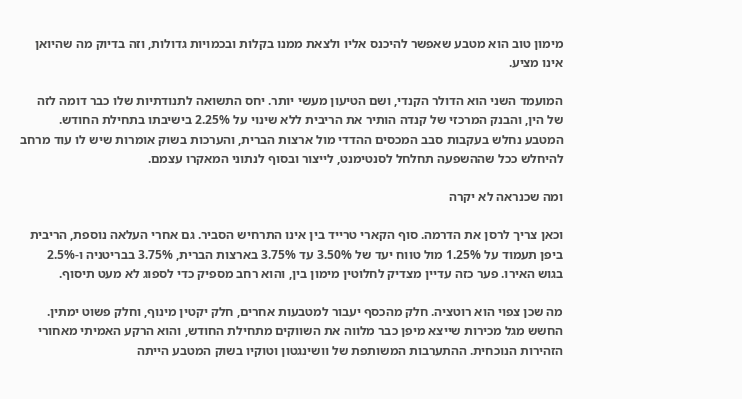מימון טוב הוא מטבע שאפשר להיכנס אליו ולצאת ממנו בקלות ובכמויות גדולות, וזה בדיוק מה שהיואן אינו מציע.

המועמד השני הוא הדולר הקנדי, ושם הטיעון מעשי יותר. יחס התשואה לתנודתיות שלו כבר דומה לזה של הין, והבנק המרכזי של קנדה הותיר את הריבית ללא שינוי על 2.25% בישיבתו בתחילת החודש. המטבע נחלש בעקבות סבב המכסים ההדדי מול ארצות הברית, והערכות בשוק אומרות שיש לו עוד מרחב להיחלש ככל שההשפעה תחלחל לסנטימנט, לייצור ובסוף לנתוני המאקרו עצמם.

ומה שכנראה לא יקרה

וכאן צריך לרסן את הדרמה. סוף הקארי טרייד בין אינו התרחיש הסביר. גם אחרי העלאה נוספת, הריבית ביפן תעמוד על 1.25% מול טווח יעד של 3.50% עד 3.75% בארצות הברית, 3.75% בבריטניה ו-2.5% בגוש האירו. פער כזה עדיין מצדיק לחלוטין מימון בין, והוא רחב מספיק כדי לספוג לא מעט תיסוף.

מה שכן צפוי הוא רוטציה. חלק מהכסף יעבור למטבעות אחרים, חלק יקטין מינוף, וחלק פשוט ימתין. החשש מגל מכירות שייצא מיפן כבר מלווה את השווקים מתחילת החודש, והוא הרקע האמיתי מאחורי הזהירות הנוכחית. ההתערבות המשותפת של וושינגטון וטוקיו בשוק המטבע הייתה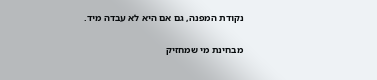נקודת המפנה, גם אם היא לא עבדה מיד.

מבחינת מי שמחזיק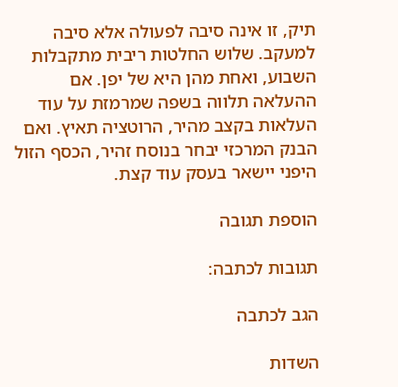תיק, זו אינה סיבה לפעולה אלא סיבה למעקב. שלוש החלטות ריבית מתקבלות השבוע, ואחת מהן היא של יפן. אם ההעלאה תלווה בשפה שמרמזת על עוד העלאות בקצב מהיר, הרוטציה תאיץ. ואם הבנק המרכזי יבחר בנוסח זהיר, הכסף הזול היפני יישאר בעסק עוד קצת.

הוספת תגובה

תגובות לכתבה:

הגב לכתבה

השדות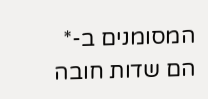המסומנים ב-* הם שדות חובה